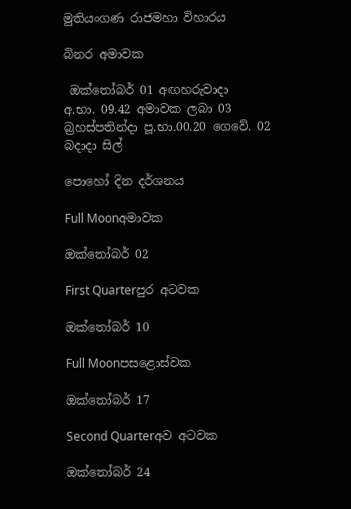මුතියංගණ රාජමහා විහාරය

බිනර අමාවක

 ඔක්තෝබර් 01 අඟහරුවාදා
අ.භා. 09.42 අමාවක ලබා 03 බ්‍රහස්පතින්දා පූ.භා.00.20 ගෙවේ. 02 බදාදා සිල්

පොහෝ දින දර්ශනය

Full Moonඅමාවක

ඔක්තෝබර් 02

First Quarterපුර අටවක

ඔක්තෝබර් 10

Full Moonපසළොස්වක

ඔක්තෝබර් 17

Second Quarterඅව අටවක

ඔක්තෝබර් 24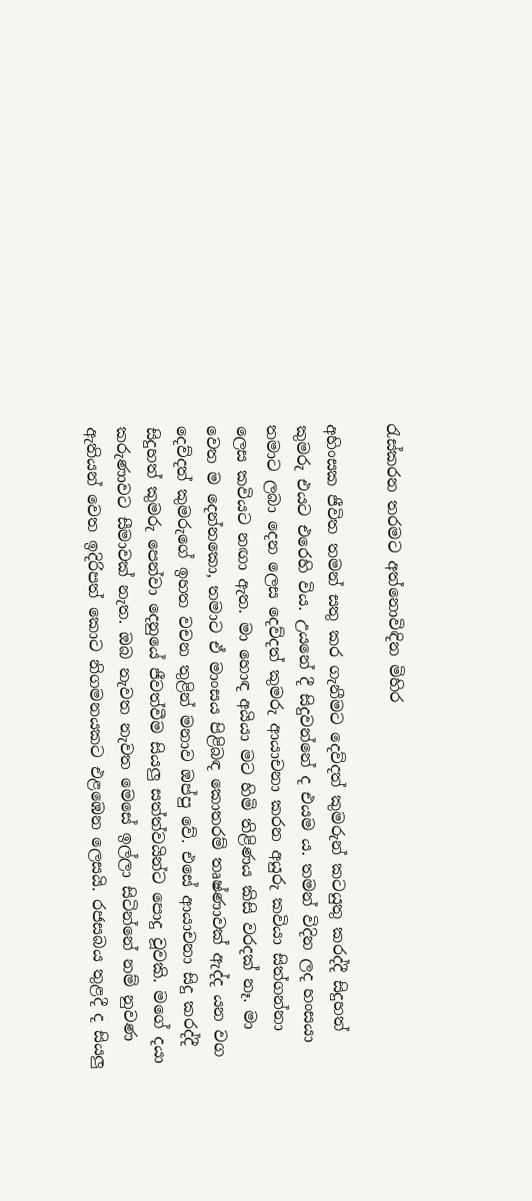රැස්කරන තරමට අත්නොවිඳින මිහිර

අහිංසක ජීවිත තමන් සතු කර ගැනීමට දෙව්දත් කුමරුන් කටයුතු කරද්දී සිදුහත් කුමරු එයට එරෙහි විය. උයනේ දී සිදුවන්නේ ද එයම ය. තමන් විදින ලද හංසයා තමාට ලබා දෙන ලෙස දෙව්දත් කුමරු ආයාචනා කරන අයුරු කවියා සිත්ගන්නා ලෙස කවියට නඟා ඇත. මා හොඳ අයියා මට හිමි තිළිණය කිසි වරදක් නෑ. මා වෙත ම දෙන්නකො, තමාට ඒ මාංසය පිළිබඳ කොතරම් තෘෂ්ණාවක් ඇද්ද යන වග දෙව්දත් කුමරුගේ ඉහත වචන තුළින් මනාව ඔප්පු වේ. එසේ ආයාචනා සිදු කරද්දී සිදුහත් කුමරු පෙන්වා දෙනුයේ ජීවත්වීම සියලු සත්ත්වයින්ට පොදු වූවකි. මගේ දයා කරුණාවට සීමාවක් නැත. ඔබ නැවත නැවත මෙසේ ඉල්ලා සිටින්නේ නම් නුවණ ඇතියන් වෙත ඉදිරිපත් කොට නිගමනයකට එළඹෙන ලෙසයි. රජසබය තුළදී ද සියලු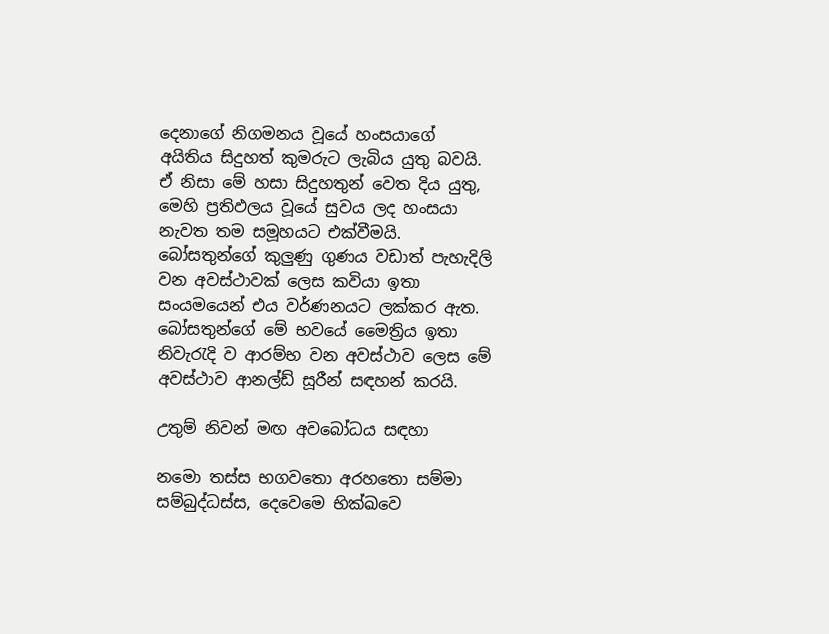දෙනාගේ නිගමනය වූයේ හංසයාගේ අයිතිය සිදුහත් කුමරුට ලැබිය යුතු බවයි. ඒ නිසා මේ හසා සිදුහතුන් වෙත දිය යුතු, මෙහි ප්‍රතිඵලය වූයේ සුවය ලද හංසයා නැවත තම සමූහයට එක්වීමයි. බෝසතුන්ගේ කුලුණු ගුණය වඩාත් පැහැදිලි වන අවස්ථාවක් ලෙස කවියා ඉතා සංයමයෙන් එය වර්ණනයට ලක්කර ඇත. බෝසතුන්ගේ මේ භවයේ මෛත්‍රිය ඉතා නිවැරැදි ව ආරම්භ වන අවස්ථාව ලෙස මේ අවස්ථාව ආනල්ඩ් සූරීන් සඳහන් කරයි.

උතුම් නිවන් මඟ අවබෝධය සඳහා

නමො තස්ස භගවතො අරහතො සම්මා සම්බුද්ධස්ස, දෙවෙමෙ භික්ඛවෙ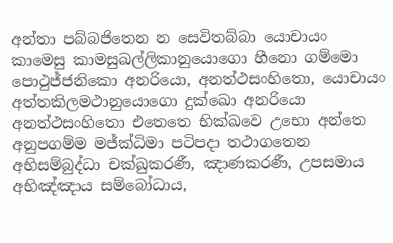අන්තා පබ්බජිතෙන න සෙවිතබ්බා යොචායං කාමෙසු කාමසුඛල්ලිකානුයොගො හීනො ගම්මො පොථුජ්ජනිකො අනරියො, අනත්ථසංහිතො, යොචායං අත්තකිලමථානුයොගො දුක්ඛො අනරියො අනත්ථසංහිතො එතෙතෙ භික්ඛවෙ උභො අන්තෙ අනුපගම්ම මජ්ක්‍ධිමා පටිපදා තථාගතෙන අභිසම්බුද්ධා චක්ඛුකරණී, ඤාණකරණී, උපසමාය අභිඤ්ඤාය සම්බෝධාය,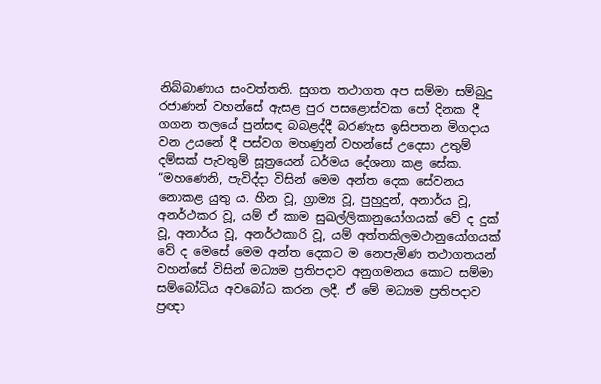නිබ්බාණාය සංවත්තති. සුගත තථාගත අප සම්මා සම්බුදු රජාණන් වහන්සේ ඇසළ පුර පසළොස්වක පෝ දිනක දී ගගන තලයේ පුන්සඳ බබළද්දී බරණැස ඉසිපතන මිගදාය වන උයනේ දී පස්වග මහණුන් වහන්සේ උදෙසා උතුම් දම්සක් පැවතුම් සූත්‍රයෙන් ධර්මය දේශනා කළ සේක. “මහණෙනි, පැවිද්දා විසින් මෙම අන්ත දෙක සේවනය නොකළ යුතු ය. හීන වූ, ග්‍රාම්‍ය වූ, පුහුදුන්, අනාර්ය වූ, අනර්ථකර වූ, යම් ඒ කාම සුඛල්ලිකානුයෝගයක් වේ ද දුක් වූ, අනාර්ය වූ, අනර්ථකාරි වූ, යම් අත්තකිලමථානුයෝගයක් වේ ද මෙසේ මෙම අන්ත දෙකට ම නෙපැමිණ තථාගතයන් වහන්සේ විසින් මධ්‍යම ප්‍රතිපදාව අනුගමනය කොට සම්මා සම්බෝධිය අවබෝධ කරන ලදී. ඒ මේ මධ්‍යම ප්‍රතිපදාව ප්‍රඥා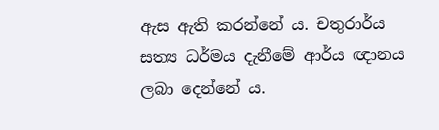ඇස ඇති කරන්නේ ය. චතුරාර්ය සත්‍ය ධර්මය දැනීමේ ආර්ය ඥානය ලබා දෙන්නේ ය.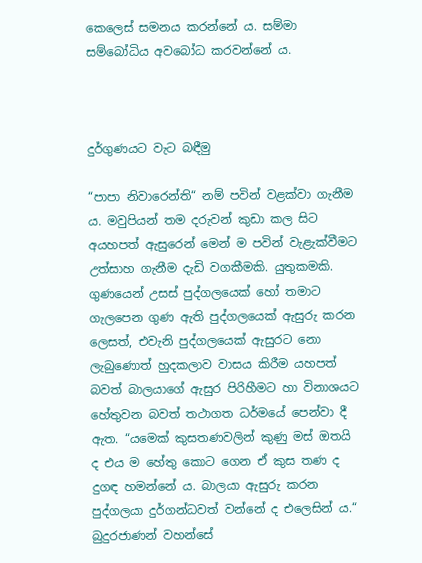කෙලෙස් සමනය කරන්නේ ය. සම්මා සම්බෝධිය අවබෝධ කරවන්නේ ය.



දුර්ගුණයට වැට බඳීමු

“පාපා නිවාරෙන්ති“ නම් පවින් වළක්වා ගැනීම ය. මවුපියන් තම දරුවන් කුඩා කල සිට අයහපත් ඇසුරෙන් මෙන් ම පවින් වැළැක්වීමට උත්සාහ ගැනීම දැඩි වගකීමකි. යුතුකමකි. ගුණයෙන් උසස් පුද්ගලයෙක් හෝ තමාට ගැලපෙන ගුණ ඇති පුද්ගලයෙක් ඇසුරු කරන ලෙසත්, එවැනි පුද්ගලයෙක් ඇසුරට නො ලැබුණොත් හුදකලාව වාසය කිරීම යහපත් බවත් බාලයාගේ ඇසුර පිරිහීමට හා විනාශයට හේතුවන බවත් තථාගත ධර්මයේ පෙන්වා දී ඇත. “යමෙක් කුසතණවලින් කුණු මස් ඔතයි ද එය ම හේතු කොට ගෙන ඒ කුස තණ ද දුගඳ හමන්නේ ය. බාලයා ඇසුරු කරන පුද්ගලයා දුර්ගන්ධවත් වන්නේ ද එලෙසින් ය.“ බුදුරජාණන් වහන්සේ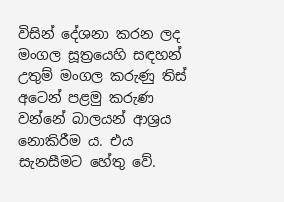විසින් දේශනා කරන ලද මංගල සූත්‍රයෙහි සඳහන් උතුම් මංගල කරුණු තිස් අටෙන් පළමු කරුණ වන්නේ බාලයන් ආශ්‍රය නොකිරීම ය. එය සැනසීමට හේතු වේ.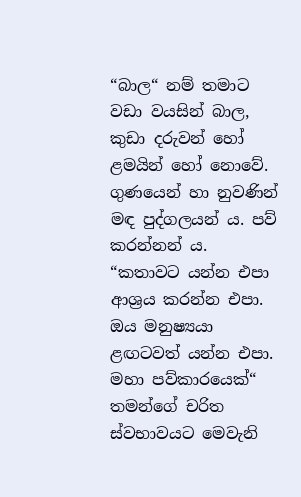“බාල“ නම් තමාට වඩා වයසින් බාල, කුඩා දරුවන් හෝ ළමයින් හෝ නොවේ. ගුණයෙන් හා නුවණින් මඳ පුද්ගලයන් ය. පව් කරන්නන් ය. “කතාවට යන්න එපා ආශ්‍රය කරන්න එපා. ඔය මනුෂ්‍යයා ළඟටවත් යන්න එපා. මහා පව්කාරයෙක්“ තමන්ගේ චරිත ස්වභාවයට මෙවැනි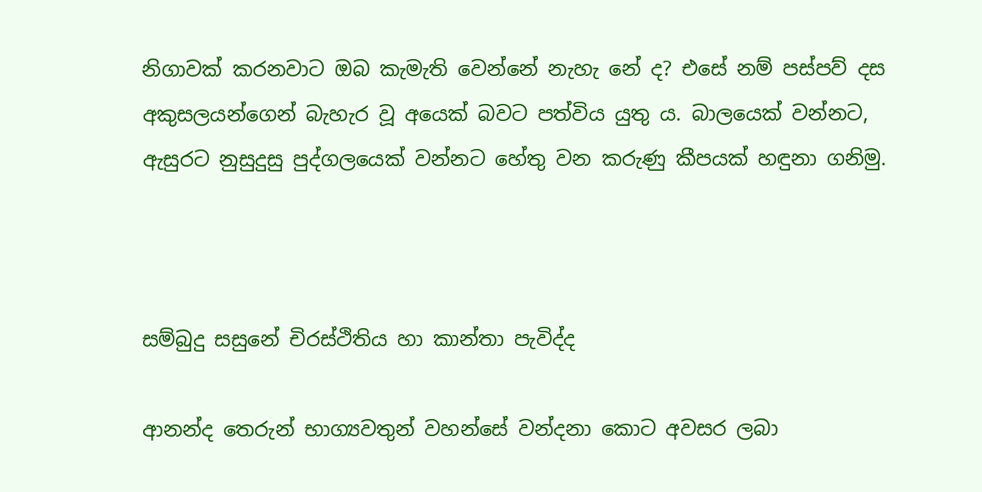නිගාවක් කරනවාට ඔබ කැමැති වෙන්නේ නැහැ නේ ද? එසේ නම් පස්පව් දස අකුසලයන්ගෙන් බැහැර වූ අයෙක් බවට පත්විය යුතු ය. බාලයෙක් වන්නට, ඇසුරට නුසුදුසු පුද්ගලයෙක් වන්නට හේතු වන කරුණු කීපයක් හඳුනා ගනිමු.



සම්බුදු සසුනේ චිරස්ථිතිය හා කාන්තා පැවිද්ද

ආනන්ද තෙරුන් භාග්‍යවතුන් වහන්සේ වන්දනා කොට අවසර ලබා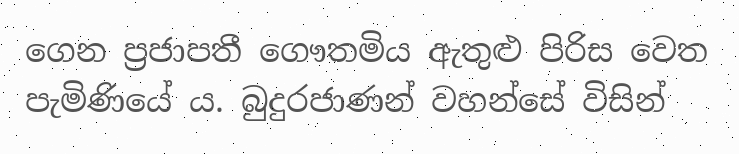ගෙන ප්‍රජාපතී ගෞතමිය ඇතුළු පිරිස වෙත පැමිණියේ ය. බුදුරජාණන් වහන්සේ විසින්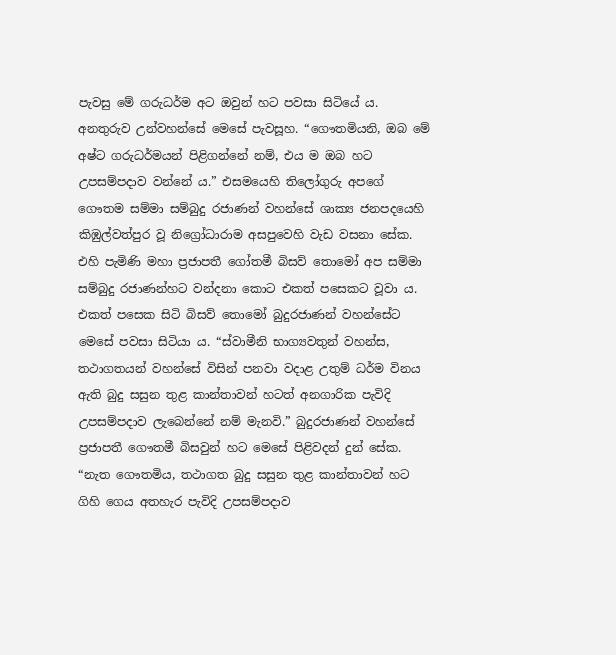පැවසු මේ ගරුධර්ම අට ඔවුන් හට පවසා සිටියේ ය. අනතුරුව උන්වහන්සේ මෙසේ පැවසූහ. “ගෞතමියනි, ඔබ මේ අෂ්ට ගරුධර්මයන් පිළිගන්නේ නම්, එය ම ඔබ හට උපසම්පදාව වන්නේ ය.” එසමයෙහි තිලෝගුරු අපගේ ගෞතම සම්මා සම්බුදු රජාණන් වහන්සේ ශාක්‍ය ජනපදයෙහි කිඹුල්වත්පුර වූ නිග්‍රෝධාරාම අසපුවෙහි වැඩ වසනා සේක. එහි පැමිණි මහා ප්‍රජාපතී ගෝතමී බිසව් තොමෝ අප සම්මා සම්බුදු රජාණන්හට වන්දනා කොට එකත් පසෙකට වූවා ය. එකත් පසෙක සිටි බිසව් තොමෝ බුදුරජාණන් වහන්සේට මෙසේ පවසා සිටියා ය. “ස්වාමීනි භාග්‍යවතුන් වහන්ස, තථාගතයන් වහන්සේ විසින් පනවා වදාළ උතුම් ධර්ම විනය ඇති බුදු සසුන තුළ කාන්තාවන් හටත් අනගාරික පැවිදි උපසම්පදාව ලැබෙන්නේ නම් මැනවි.” බුදුරජාණන් වහන්සේ ප්‍රජාපතී ගෞතමී බිසවුන් හට මෙසේ පිළිවදන් දුන් සේක. “නැත ගෞතමිය, තථාගත බුදු සසුන තුළ කාන්තාවන් හට ගිහි ගෙය අතහැර පැවිදි උපසම්පදාව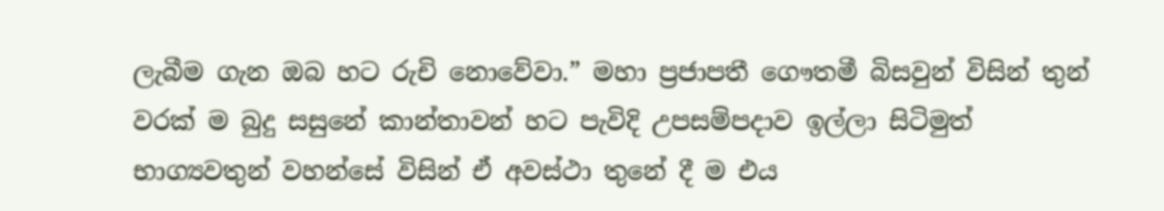ලැබීම ගැන ඔබ හට රුචි නොවේවා.” මහා ප්‍රජාපතී ගෞතමී බිසවුන් විසින් තුන් වරක් ම බුදු සසුනේ කාන්තාවන් හට පැවිදි උපසම්පදාව ඉල්ලා සිටිමුත් භාග්‍යවතුන් වහන්සේ විසින් ඒ අවස්ථා තුනේ දී ම එය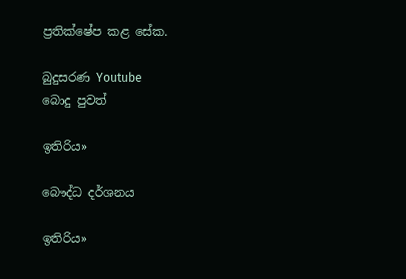ප්‍රතික්ෂේප කළ සේක.

බුදුසරණ Youtube
බොදු පුවත්

ඉතිරිය»

බෞද්ධ දර්ශනය

ඉතිරිය»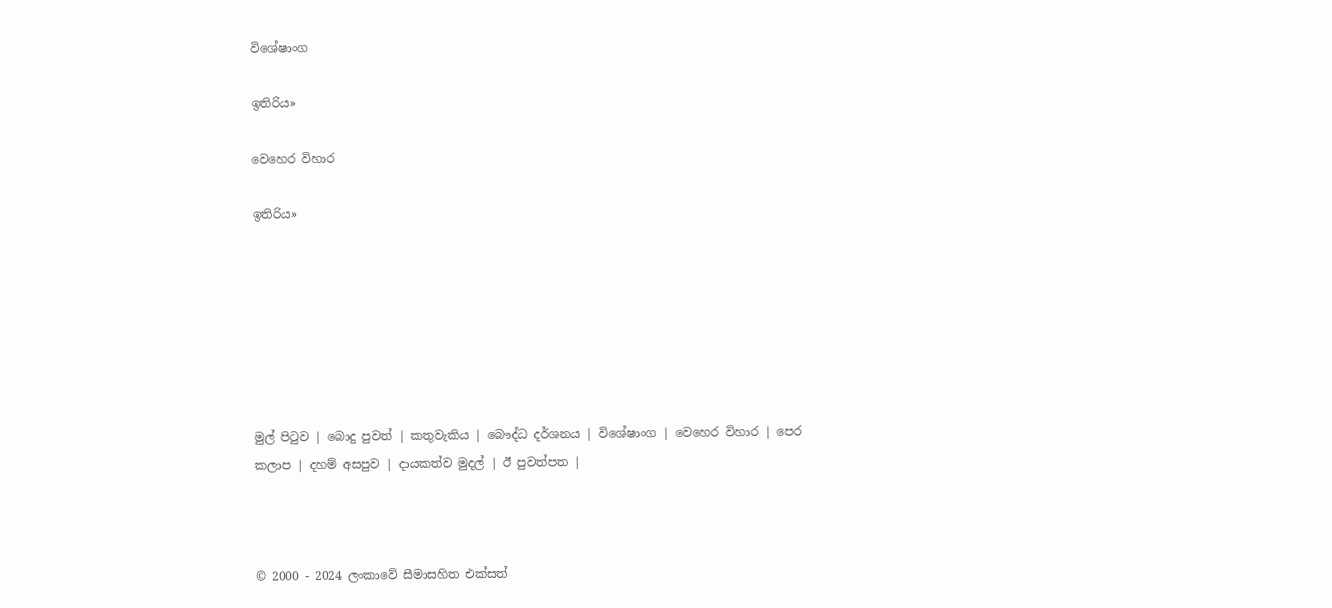විශේෂාංග

ඉතිරිය»

වෙහෙර විහාර

ඉතිරිය»







මුල් පිටුව | බොදු පුවත් | කතුවැකිය | බෞද්ධ දර්ශනය | විශේෂාංග | වෙහෙර විහාර | පෙර කලාප | දහම් අසපුව | දායකත්ව මුදල් | ඊ පුවත්පත |



© 2000 - 2024 ලංකාවේ සීමාසහිත එක්සත්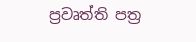ප්‍රවෘත්ති පත්‍ර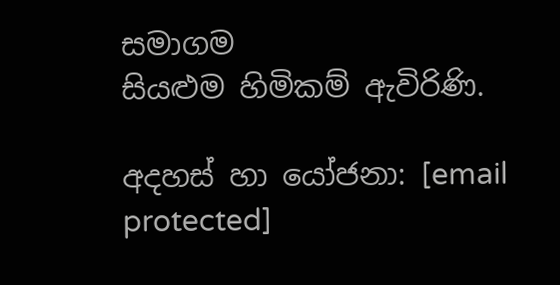සමාගම
සියළුම හිමිකම් ඇවිරිණි.

අදහස් හා යෝජනා: [email protected]